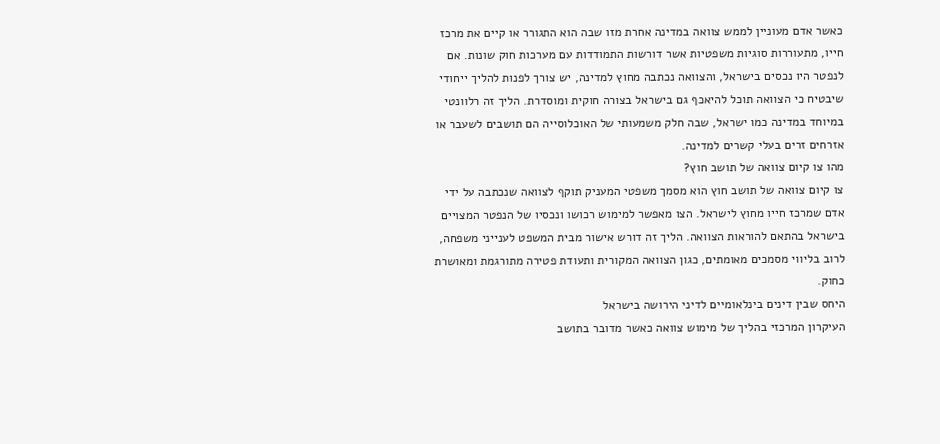כאשר אדם מעוניין לממש צוואה במדינה אחרת מזו שבה הוא התגורר או קיים את מרכז חייו, מתעוררות סוגיות משפטיות אשר דורשות התמודדות עם מערכות חוק שונות. אם לנפטר היו נכסים בישראל, והצוואה נכתבה מחוץ למדינה, יש צורך לפנות להליך ייחודי שיבטיח כי הצוואה תוכל להיאכף גם בישראל בצורה חוקית ומוסדרת. הליך זה רלוונטי במיוחד במדינה כמו ישראל, שבה חלק משמעותי של האוכלוסייה הם תושבים לשעבר או אזרחים זרים בעלי קשרים למדינה.
מהו צו קיום צוואה של תושב חוץ?
צו קיום צוואה של תושב חוץ הוא מסמך משפטי המעניק תוקף לצוואה שנכתבה על ידי אדם שמרכז חייו מחוץ לישראל. הצו מאפשר למימוש רכושו ונכסיו של הנפטר המצויים בישראל בהתאם להוראות הצוואה. הליך זה דורש אישור מבית המשפט לענייני משפחה, לרוב בליווי מסמכים מאומתים, כגון הצוואה המקורית ותעודת פטירה מתורגמת ומאושרת כחוק.
היחס שבין דינים בינלאומיים לדיני הירושה בישראל
העיקרון המרכזי בהליך של מימוש צוואה כאשר מדובר בתושב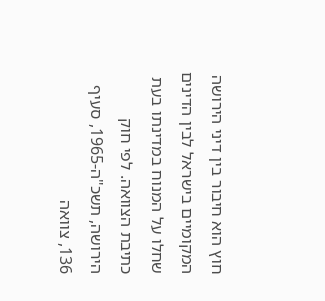חוץ הוא חיבור בין דיני הירושה המקומיים בישראל לבין הדינים שחלו על המנוח במדינתו בעת כתיבת הצוואה. לפי חוק הירושה, תשכ"ה-1965, סעיף 136, צוואה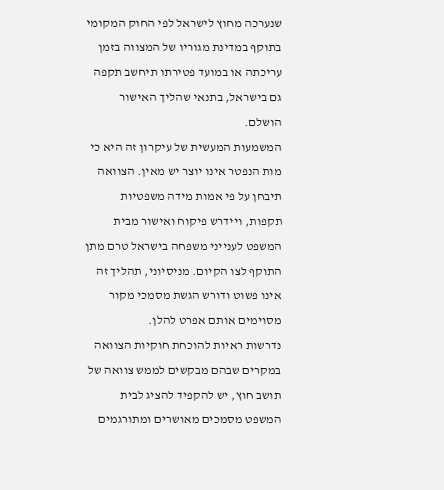שנערכה מחוץ לישראל לפי החוק המקומי בתוקף במדינת מגוריו של המצווה בזמן עריכתה או במועד פטירתו תיחשב תקפה גם בישראל, בתנאי שהליך האישור הושלם.
המשמעות המעשית של עיקרון זה היא כי מות הנפטר אינו יוצר יש מאין. הצוואה תיבחן על פי אמות מידה משפטיות תקפות, ויידרש פיקוח ואישור מבית המשפט לענייני משפחה בישראל טרם מתן התוקף לצו הקיום. מניסיוני, תהליך זה אינו פשוט ודורש הגשת מסמכי מקור מסוימים אותם אפרט להלן.
נדרשות ראיות להוכחת חוקיות הצוואה
במקרים שבהם מבקשים לממש צוואה של תושב חוץ, יש להקפיד להציג לבית המשפט מסמכים מאושרים ומתורגמים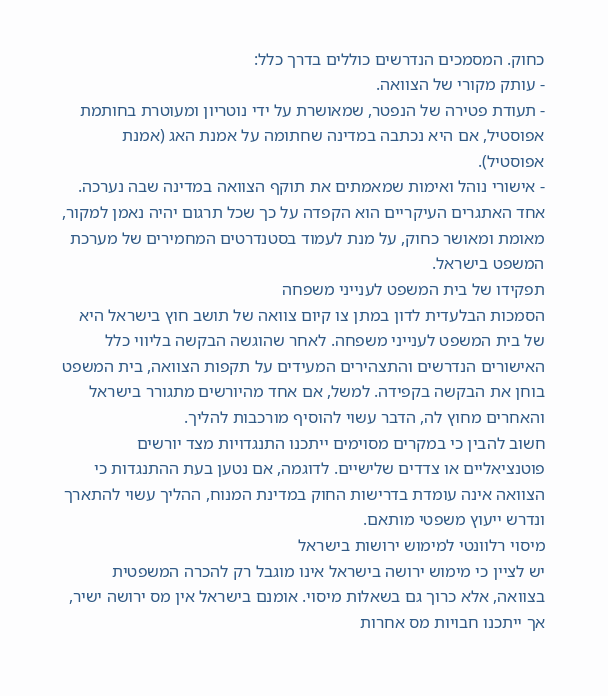כחוק. המסמכים הנדרשים כוללים בדרך כלל:
- עותק מקורי של הצוואה.
- תעודת פטירה של הנפטר, שמאושרת על ידי נוטריון ומעוטרת בחותמת אפוסטיל, אם היא נכתבה במדינה שחתומה על אמנת האג (אמנת אפוסטיל).
- אישורי נוהל ואימות שמאמתים את תוקף הצוואה במדינה שבה נערכה.
אחד האתגרים העיקריים הוא הקפדה על כך שכל תרגום יהיה נאמן למקור, מאומת ומאושר כחוק, על מנת לעמוד בסטנדרטים המחמירים של מערכת המשפט בישראל.
תפקידו של בית המשפט לענייני משפחה
הסמכות הבלעדית לדון במתן צו קיום צוואה של תושב חוץ בישראל היא של בית המשפט לענייני משפחה. לאחר שהוגשה הבקשה בליווי כלל האישורים הנדרשים והתצהירים המעידים על תקפות הצוואה, בית המשפט בוחן את הבקשה בקפידה. למשל, אם אחד מהיורשים מתגורר בישראל והאחרים מחוץ לה, הדבר עשוי להוסיף מורכבות להליך.
חשוב להבין כי במקרים מסוימים ייתכנו התנגדויות מצד יורשים פוטנציאליים או צדדים שלישיים. לדוגמה, אם נטען בעת ההתנגדות כי הצוואה אינה עומדת בדרישות החוק במדינת המנוח, ההליך עשוי להתארך ונדרש ייעוץ משפטי מותאם.
מיסוי רלוונטי למימוש ירושות בישראל
יש לציין כי מימוש ירושה בישראל אינו מוגבל רק להכרה המשפטית בצוואה, אלא כרוך גם בשאלות מיסוי. אומנם בישראל אין מס ירושה ישיר, אך ייתכנו חבויות מס אחרות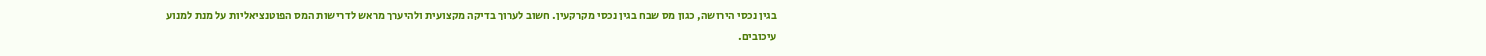בגין נכסי הירושה, כגון מס שבח בגין נכסי מקרקעין. חשוב לערוך בדיקה מקצועית ולהיערך מראש לדרישות המס הפוטנציאליות על מנת למנוע עיכובים.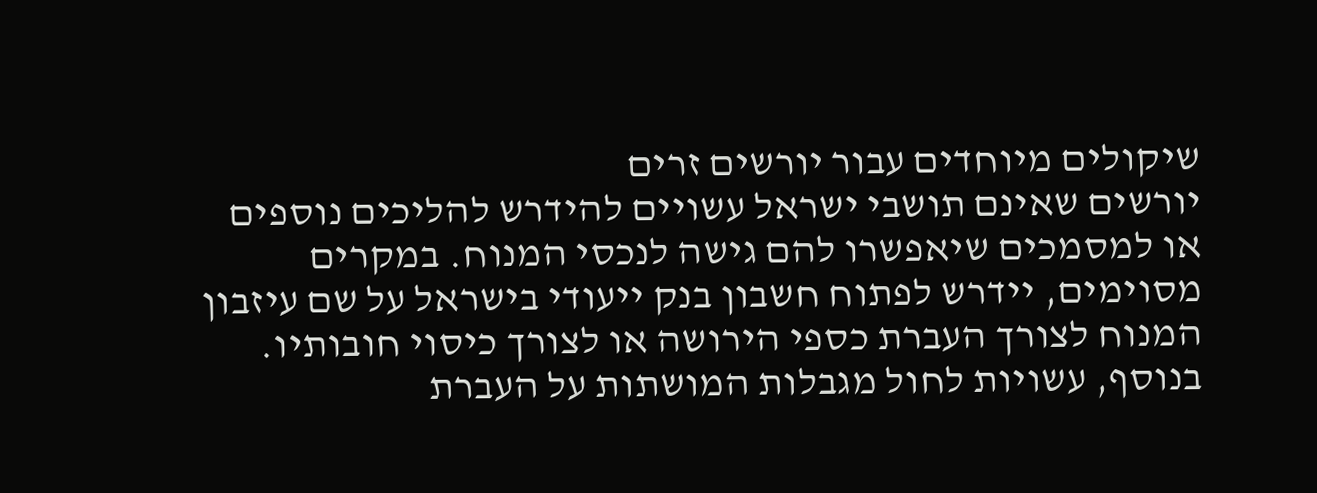שיקולים מיוחדים עבור יורשים זרים
יורשים שאינם תושבי ישראל עשויים להידרש להליכים נוספים או למסמכים שיאפשרו להם גישה לנכסי המנוח. במקרים מסוימים, יידרש לפתוח חשבון בנק ייעודי בישראל על שם עיזבון המנוח לצורך העברת כספי הירושה או לצורך כיסוי חובותיו.
בנוסף, עשויות לחול מגבלות המושתות על העברת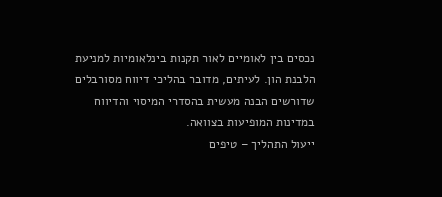נכסים בין לאומיים לאור תקנות בינלאומיות למניעת הלבנת הון. לעיתים, מדובר בהליכי דיווח מסורבלים שדורשים הבנה מעשית בהסדרי המיסוי והדיווח במדינות המופיעות בצוואה.
ייעול התהליך – טיפים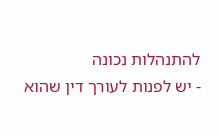להתנהלות נכונה
- יש לפנות לעורך דין שהוא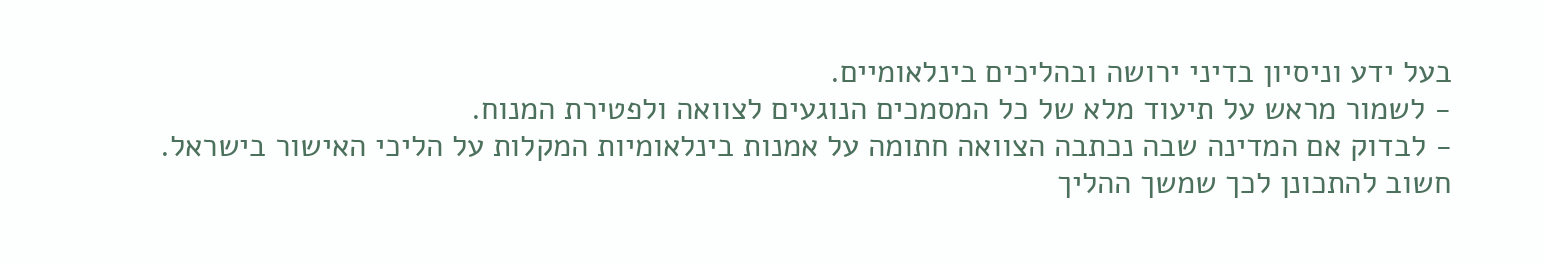בעל ידע וניסיון בדיני ירושה ובהליכים בינלאומיים.
- לשמור מראש על תיעוד מלא של כל המסמכים הנוגעים לצוואה ולפטירת המנוח.
- לבדוק אם המדינה שבה נכתבה הצוואה חתומה על אמנות בינלאומיות המקלות על הליכי האישור בישראל.
חשוב להתכונן לכך שמשך ההליך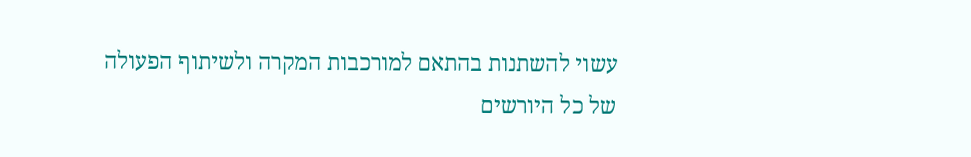עשוי להשתנות בהתאם למורכבות המקרה ולשיתוף הפעולה של כל היורשים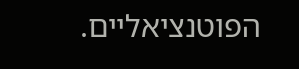הפוטנציאליים.